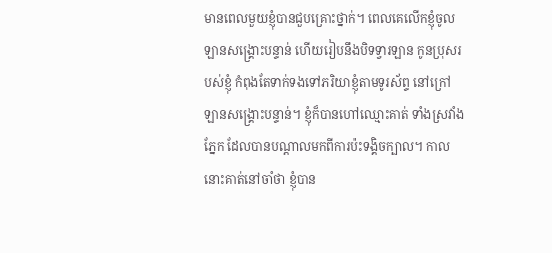មានពេលមួយខ្ញុំបានជួបគ្រោះថ្នាក់។ ពេលគេលើកខ្ញុំចូលឡានសង្រ្គោះបន្ទាន់ ហើយរៀបនឹងបិទទ្វារឡាន កូនប្រុសរបស់ខ្ញុំ កំពុងតែទាក់ទងទៅភរិយាខ្ញុំតាមទូរស័ព្ទ នៅក្រៅឡានសង្រ្គោះបន្ទាន់។ ខ្ញុំក៏បានហៅឈ្មោះគាត់ ទាំងស្រវាំងភ្នែក ដែលបានបណ្តាលមកពីការប៉ះទង្គិចក្បាល។ កាលនោះគាត់នៅចាំថា ខ្ញុំបាន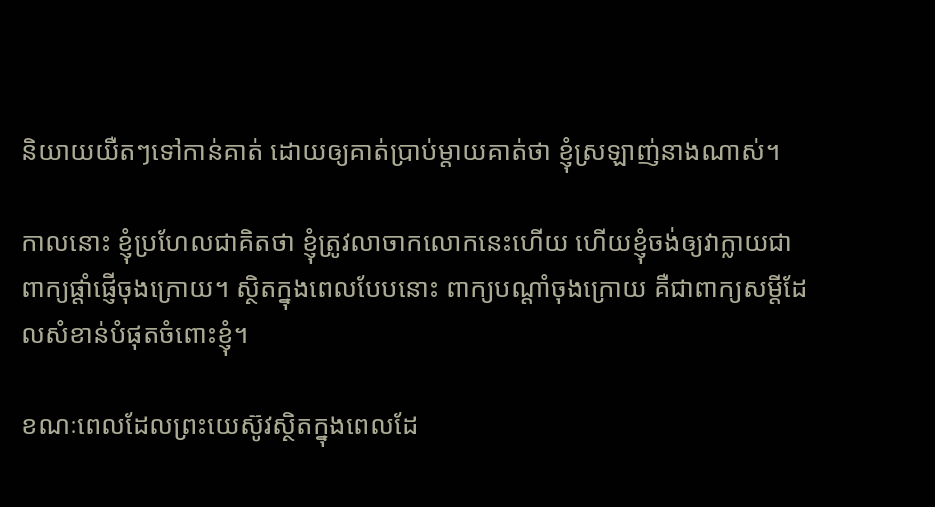និយាយយឺតៗទៅកាន់គាត់ ដោយឲ្យគាត់ប្រាប់ម្តាយគាត់ថា ខ្ញុំស្រឡាញ់នាងណាស់។

កាលនោះ ខ្ញុំប្រហែលជាគិតថា ខ្ញុំត្រូវលាចាកលោកនេះហើយ ហើយខ្ញុំចង់ឲ្យវាក្លាយជាពាក្យផ្តាំផ្ញើចុងក្រោយ។ ស្ថិតក្នុងពេលបែបនោះ ពាក្យបណ្តាំចុងក្រោយ គឺជាពាក្យសម្តីដែលសំខាន់បំផុតចំពោះខ្ញុំ។

ខណៈពេលដែលព្រះយេស៊ូវស្ថិតក្នុងពេលដែ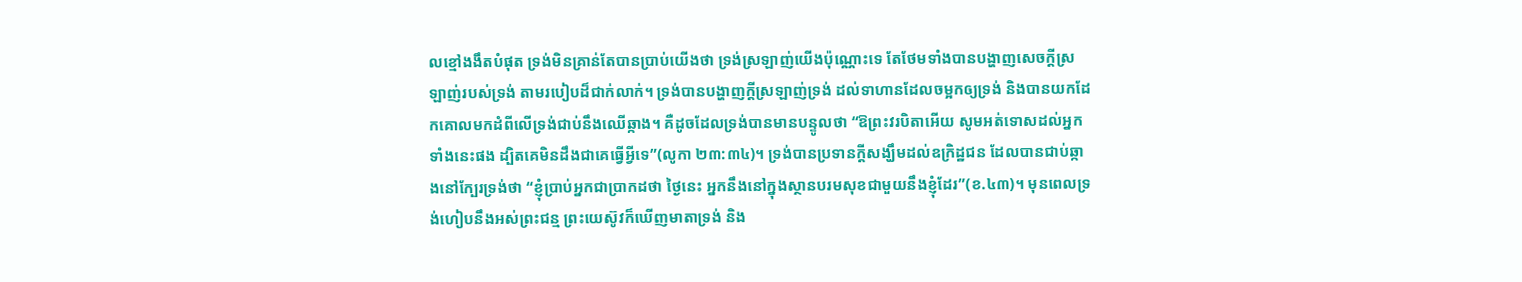លខ្មៅងងឹតបំផុត ទ្រង់មិនគ្រាន់តែបានប្រាប់យើងថា ទ្រង់ស្រឡាញ់យើងប៉ុណ្ណោះទេ តែថែមទាំងបានបង្ហាញសេចក្តីស្រឡាញ់របស់ទ្រង់ តាមរបៀបដ៏ជាក់លាក់។ ទ្រង់បានបង្ហាញក្តីស្រឡាញ់ទ្រង់ ដល់ទាហានដែលចម្អកឲ្យទ្រង់ និងបានយកដែកគោលមកដំពីលើទ្រង់ជាប់នឹងឈើឆ្កាង។ គឺដូចដែលទ្រង់បានមានបន្ទូលថា “ឱព្រះវរបិតាអើយ សូមអត់ទោសដល់អ្នកទាំងនេះផង ដ្បិតគេមិនដឹងជាគេធ្វើអ្វីទេ”(លូកា ២៣:៣៤)។ ទ្រង់បានប្រទានក្តីសង្ឃឹមដល់ឧក្រិដ្ឋជន ដែលបានជាប់ឆ្កាងនៅក្បែរទ្រង់ថា “ខ្ញុំប្រាប់អ្នកជាប្រាកដថា ថ្ងៃនេះ អ្នកនឹងនៅក្នុងស្ថានបរមសុខជាមួយនឹងខ្ញុំដែរ”(ខ.៤៣)។ មុនពេលទ្រង់ហៀបនឹងអស់ព្រះជន្ម ព្រះយេស៊ូវក៏ឃើញមាតាទ្រង់ និង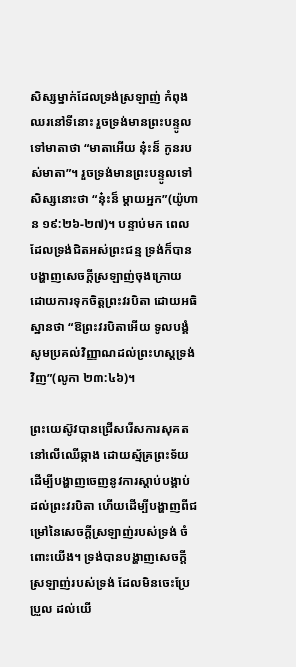សិស្សម្នាក់ដែលទ្រង់ស្រឡាញ់ កំពុងឈរនៅទីនោះ រួចទ្រង់មានព្រះបន្ទូលទៅមាតាថា “មាតាអើយ នុ៎ះន៏ កូនរបស់មាតា”។ រួចទ្រង់មានព្រះបន្ទូលទៅសិស្សនោះថា “នុ៎ះន៏ ម្តាយអ្នក”(យ៉ូហាន ១៩:២៦-២៧)។ បន្ទាប់មក ពេលដែលទ្រង់ជិតអស់ព្រះជន្ម ទ្រង់ក៏បានបង្ហាញសេចក្តីស្រឡាញ់ចុងក្រោយ ដោយការទុកចិត្តព្រះវរបិតា ដោយអធិស្ឋានថា “ឱព្រះវរបិតាអើយ ទូលបង្គំសូមប្រគល់វិញ្ញាណដល់ព្រះហស្តទ្រង់វិញ”(លូកា ២៣:៤៦)។

ព្រះយេស៊ូវបានជ្រើសរើសការសុគតនៅលើឈើឆ្កាង ដោយស្ម័គ្រព្រះទ័យ ដើម្បីបង្ហាញចេញនូវការស្តាប់បង្គាប់ ដល់ព្រះវរបិតា ហើយដើម្បីបង្ហាញពីជម្រៅនៃសេចក្តីស្រឡាញ់របស់ទ្រង់ ចំពោះយើង។ ទ្រង់បានបង្ហាញសេចក្តីស្រឡាញ់របស់ទ្រង់ ដែលមិនចេះប្រែប្រួល ដល់យើ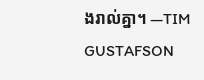ងរាល់គ្នា។ —TIM GUSTAFSON